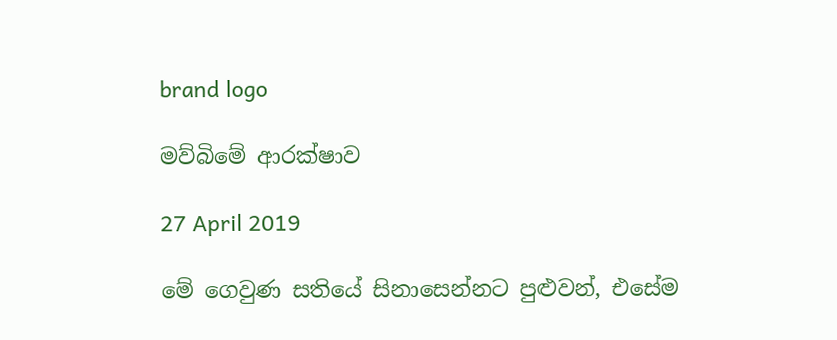brand logo

මව්බිමේ ආරක්ෂාව

27 April 2019

මේ ගෙවුණ සතියේ සිනාසෙන්නට පුළුවන්, එසේම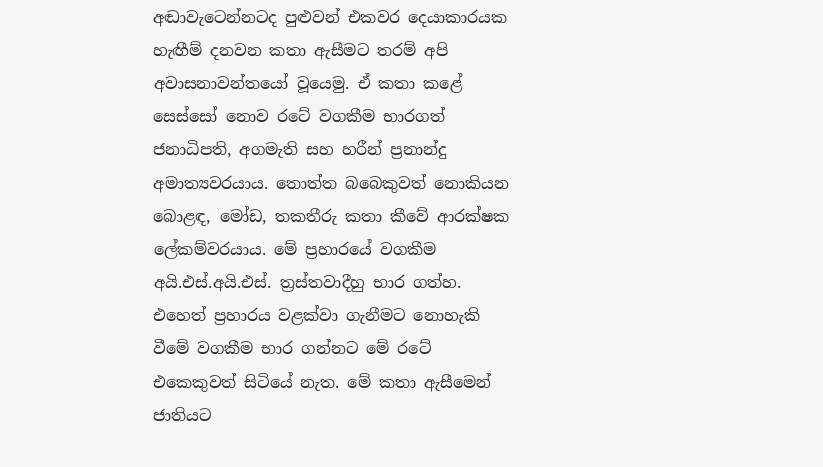අඬාවැටෙන්නටද පුළුවන් එකවර දෙයාකාරයක හැඟීම් දනවන කතා ඇසීමට තරම් අපි අවාසනාවන්තයෝ වූයෙමු. ඒ කතා කළේ සෙස්සෝ නොව රටේ වගකීම භාරගත් ජනාධිපති, අගමැති සහ හරීන් ප්‍රනාන්දු අමාත්‍යවරයාය. තොත්ත බබෙකුවත් නොකියන බොළඳ, මෝඩ, තකතීරු කතා කීවේ ආරක්ෂක ලේකම්වරයාය. මේ ප්‍රහාරයේ වගකීම අයි.එස්.අයි.එස්. ත්‍රස්තවාදීහු භාර ගත්හ. එහෙත් ප්‍රහාරය වළක්වා ගැනීමට නොහැකි වීමේ වගකීම භාර ගන්නට මේ රටේ එකෙකුවත් සිටියේ නැත. මේ කතා ඇසීමෙන් ජාතියට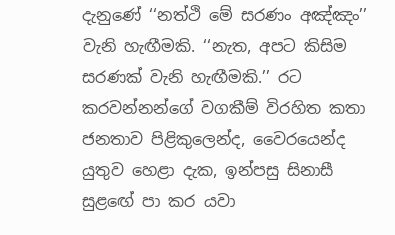දැනුණේ ‘‘නත්ථි මේ සරණං අඤ්ඤං’’ වැනි හැඟීමකි. ‘‘නැත, අපට කිසිම සරණක් වැනි හැඟීමකි.’’ රට කරවන්නන්ගේ වගකීම් විරහිත කතා ජනතාව පිළිකුලෙන්ද, වෛරයෙන්ද යුතුව හෙළා දැක, ඉන්පසු සිනාසී සුළඟේ පා කර යවා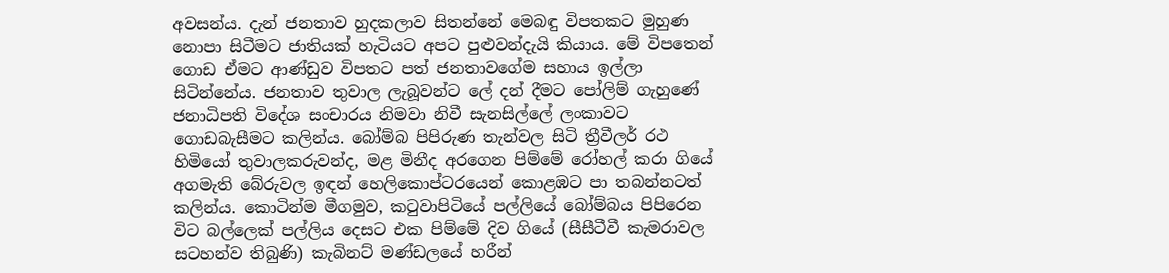අවසන්ය. දැන් ජනතාව හුදකලාව සිතන්නේ මෙබඳු විපතකට මුහුණ නොපා සිටීමට ජාතියක් හැටියට අපට පුළුවන්දැයි කියාය. මේ විපතෙන් ගොඩ ඒමට ආණ්ඩුව විපතට පත් ජනතාවගේම සහාය ඉල්ලා සිටින්නේය. ජනතාව තුවාල ලැබූවන්ට ලේ දන් දීමට පෝලිම් ගැහුණේ ජනාධිපති විදේශ සංචාරය නිමවා නිවී සැනසිල්ලේ ලංකාවට ගොඩබැසීමට කලින්ය. බෝම්බ පිපිරුණ තැන්වල සිටි ත්‍රීවීලර් රථ හිමියෝ තුවාලකරුවන්ද, මළ මිනීද අරගෙන පිම්මේ රෝහල් කරා ගියේ අගමැති බේරුවල ඉඳන් හෙලිකොප්ටරයෙන් කොළඹට පා තබන්නටත් කලින්ය. කොටින්ම මීගමුව, කටුවාපිටියේ පල්ලියේ බෝම්බය පිපිරෙන විට බල්ලෙක් පල්ලිය දෙසට එක පිම්මේ දිව ගියේ (සීසීටීවී කැමරාවල සටහන්ව තිබුණි) කැබිනට් මණ්ඩලයේ හරීන්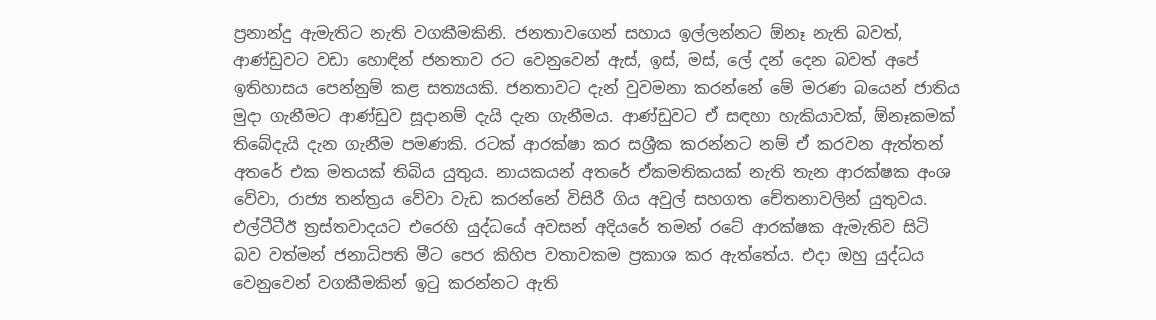ප්‍රනාන්දු ඇමැතිට නැති වගකීමකිනි. ජනතාවගෙන් සහාය ඉල්ලන්නට ඕනෑ නැති බවත්, ආණ්ඩුවට වඩා හොඳින් ජනතාව රට වෙනුවෙන් ඇස්, ඉස්, මස්, ලේ දන් දෙන බවත් අපේ ඉතිහාසය පෙන්නුම් කළ සත්‍යයකි. ජනතාවට දැන් වුවමනා කරන්නේ මේ මරණ බයෙන් ජාතිය මුදා ගැනීමට ආණ්ඩුව සූදානම් දැයි දැන ගැනීමය. ආණ්ඩුවට ඒ සඳහා හැකියාවක්, ඕනෑකමක් තිබේදැයි දැන ගැනීම පමණකි. රටක් ආරක්ෂා කර සශ්‍රීක කරන්නට නම් ඒ කරවන ඇත්තන් අතරේ එක මතයක් තිබිය යුතුය. නායකයන් අතරේ ඒකමතිකයක් නැති තැන ආරක්ෂක අංශ වේවා, රාජ්‍ය තන්ත්‍රය වේවා වැඩ කරන්නේ විසිරී ගිය අවුල් සහගත චේතනාවලින් යුතුවය. එල්ටීටීඊ ත්‍රස්තවාදයට එරෙහි යුද්ධයේ අවසන් අදියරේ තමන් රටේ ආරක්ෂක ඇමැතිව සිටි බව වත්මන් ජනාධිපති මීට පෙර කිහිප වතාවකම ප්‍රකාශ කර ඇත්තේය. එදා ඔහු යුද්ධය වෙනුවෙන් වගකීමකින් ඉටු කරන්නට ඇති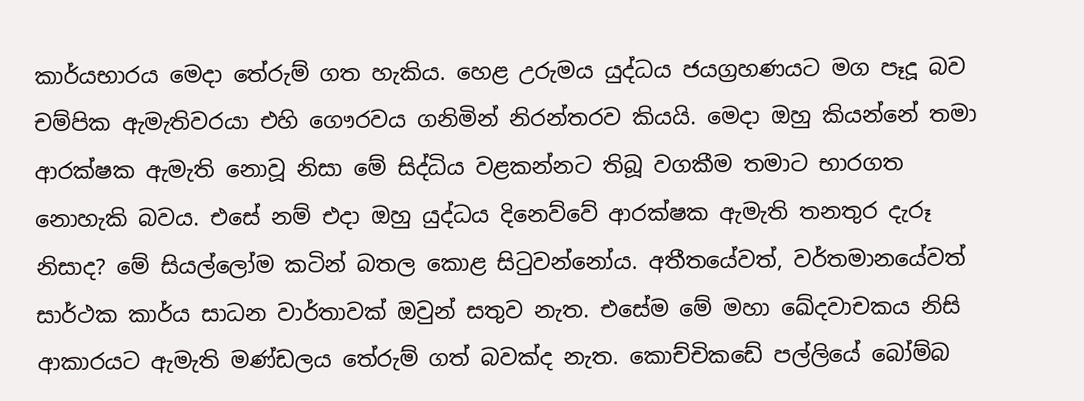කාර්යභාරය මෙදා තේරුම් ගත හැකිය. හෙළ උරුමය යුද්ධය ජයග්‍රහණයට මග පෑදූ බව චම්පික ඇමැතිවරයා එහි ගෞරවය ගනිමින් නිරන්තරව කියයි. මෙදා ඔහු කියන්නේ තමා ආරක්ෂක ඇමැති නොවූ නිසා මේ සිද්ධිය වළකන්නට තිබූ වගකීම තමාට භාරගත නොහැකි බවය. එසේ නම් එදා ඔහු යුද්ධය දිනෙව්වේ ආරක්ෂක ඇමැති තනතුර දැරූ නිසාද? මේ සියල්ලෝම කටින් බතල කොළ සිටුවන්නෝය. අතීතයේවත්, වර්තමානයේවත් සාර්ථක කාර්ය සාධන වාර්තාවක් ඔවුන් සතුව නැත. එසේම මේ මහා ඛේදවාචකය නිසි ආකාරයට ඇමැති මණ්ඩලය තේරුම් ගත් බවක්ද නැත. කොච්චිකඩේ පල්ලියේ බෝම්බ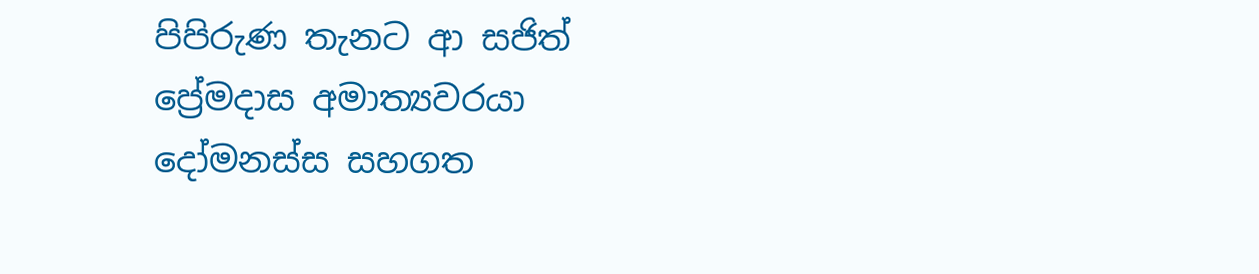පිපිරුණ තැනට ආ සජිත් ප්‍රේමදාස අමාත්‍යවරයා දෝමනස්ස සහගත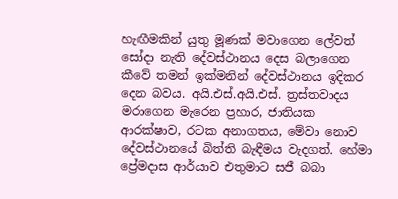හැඟීමකින් යුතු මූණක් මවාගෙන ලේවත් සෝදා නැති දේවස්ථානය දෙස බලාගෙන කීවේ තමන් ඉක්මනින් දේවස්ථානය ඉදිකර දෙන බවය. අයි.එස්.අයි.එස්. ත්‍රස්තවාදය මරාගෙන මැරෙන ප්‍රහාර, ජාතියක ආරක්ෂාව, රටක අනාගතය, මේවා නොව දේවස්ථානයේ බිත්ති බැඳීමය වැදගත්. හේමා ප්‍රේමදාස ආර්යාව එතුමාට සජී බබා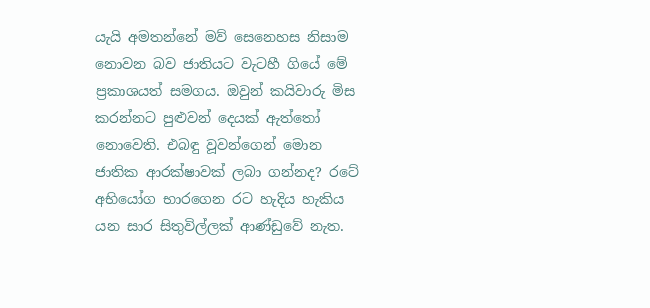යැයි අමතන්නේ මව් සෙනෙහස නිසාම නොවන බව ජාතියට වැටහී ගියේ මේ ප්‍රකාශයත් සමගය. ඔවුන් කයිවාරු මිස කරන්නට පුළුවන් දෙයක් ඇත්තෝ නොවෙති. එබඳු වූවන්ගෙන් මොන ජාතික ආරක්ෂාවක් ලබා ගන්නද? රටේ අභියෝග භාරගෙන රට හැදිය හැකිය යන සාර සිතුවිල්ලක් ආණ්ඩුවේ නැත.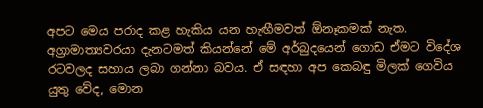අපට මෙය පරාද කළ හැකිය යන හැඟීමවත් ඕනෑකමක් නැත. අග්‍රාමාත්‍යවරයා දැනටමත් කියන්නේ මේ අර්බුදයෙන් ගොඩ ඒමට විදේශ රටවලද සහාය ලබා ගන්නා බවය. ඒ සඳහා අප කෙබඳු මිලක් ගෙවිය යුතු වේද, මොන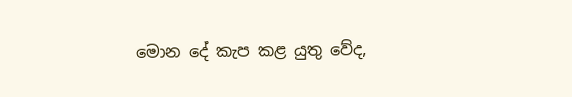මොන දේ කැප කළ යුතු වේද,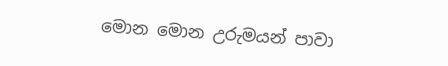මොන මොන උරුමයන් පාවා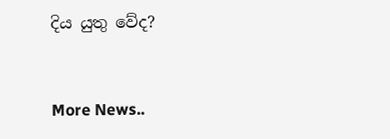දිය යුතු වේද?


More News..